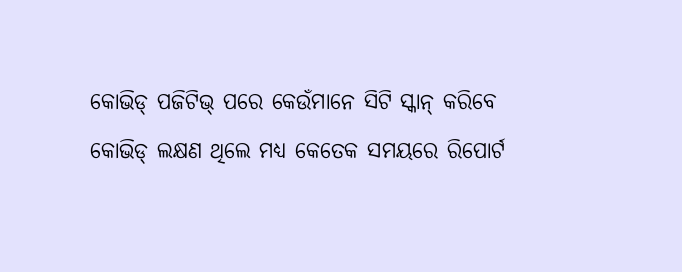କୋଭିଡ୍ ପଜିଟିଭ୍ ପରେ କେଉଁମାନେ ସିଟି ସ୍କାନ୍ କରିବେ
କୋଭିଡ୍ ଲକ୍ଷଣ ଥିଲେ ମଧ୍ୟ କେତେକ ସମୟରେ ରିପୋର୍ଟ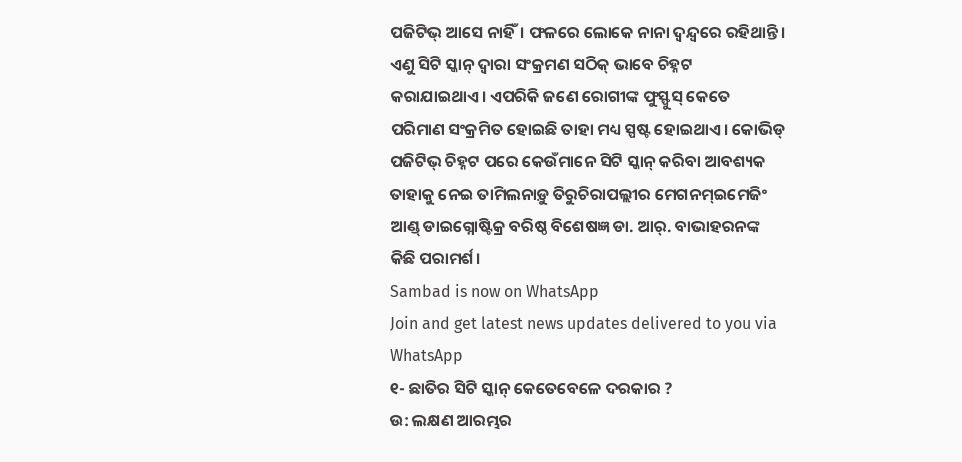ପଜିଟିଭ୍ ଆସେ ନାହିଁ। ଫଳରେ ଲୋକେ ନାନା ଦ୍ବନ୍ଦ୍ବରେ ରହିଥାନ୍ତି। ଏଣୁ ସିଟି ସ୍କାନ୍ ଦ୍ବାରା ସଂକ୍ରମଣ ସଠିକ୍ ଭାବେ ଚିହ୍ନଟ କରାଯାଇଥାଏ। ଏପରିକି ଜଣେ ରୋଗୀଙ୍କ ଫୁସ୍ଫୁସ୍ କେତେ ପରିମାଣ ସଂକ୍ରମିତ ହୋଇଛି ତାହା ମଧ୍ୟ ସ୍ପଷ୍ଟ ହୋଇଥାଏ। କୋଭିଡ୍ ପଜିଟିଭ୍ ଚିହ୍ନଟ ପରେ କେଉଁମାନେ ସିଟି ସ୍କାନ୍ କରିବା ଆବଶ୍ୟକ ତାହାକୁ ନେଇ ତାମିଲନାଡ଼ୁ ତିରୁଚିରାପଲ୍ଲୀର ମେଗନମ୍ଇମେଜିଂ ଆଣ୍ଡ୍ ଡାଇଗ୍ନୋଷ୍ଟିକ୍ର ବରିଷ୍ଠ ବିଶେଷଜ୍ଞ ଡା. ଆର୍. ବାଭାହରନଙ୍କ କିଛି ପରାମର୍ଶ।
Sambad is now on WhatsApp
Join and get latest news updates delivered to you via WhatsApp
୧- ଛାତିର ସିଟି ସ୍କାନ୍ କେତେବେଳେ ଦରକାର ?
ଉ: ଲକ୍ଷଣ ଆରମ୍ଭର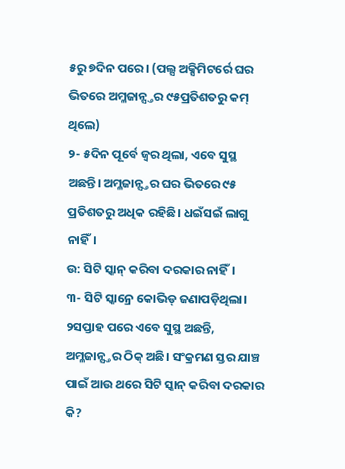୫ରୁ ୭ଦିନ ପରେ। (ପଲ୍ସ ଅକ୍ସିମିଟର୍ରେ ଘର ଭିତରେ ଅମ୍ଳଜାନ୍ସ୍ତର ୯୫ପ୍ରତିଶତରୁ କମ୍ ଥିଲେ)
୨- ୫ଦିନ ପୂର୍ବେ ଜ୍ବର ଥିଲା, ଏବେ ସୁସ୍ଥ ଅଛନ୍ତି। ଅମ୍ଳଜାନ୍ସ୍ତର ଘର ଭିତରେ ୯୫ ପ୍ରତିଶତରୁ ଅଧିକ ରହିଛି। ଧଇଁସଇଁ ଲାଗୁ ନାହିଁ।
ଉ: ସିଟି ସ୍କାନ୍ କରିବା ଦରକାର ନାହିଁ।
୩- ସିଟି ସ୍କାନ୍ରେ କୋଭିଡ୍ ଜଣାପଡ଼ିଥିଲା। ୨ସପ୍ତାହ ପରେ ଏବେ ସୁସ୍ଥ ଅଛନ୍ତି, ଅମ୍ଳଜାନ୍ସ୍ତର ଠିକ୍ ଅଛି। ସଂକ୍ରମଣ ସ୍ତର ଯାଞ୍ଚ ପାଇଁ ଆଉ ଥରେ ସିଟି ସ୍କାନ୍ କରିବା ଦରକାର କି?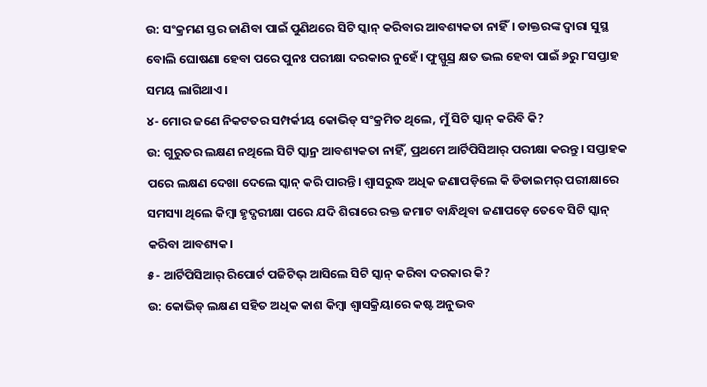ଉ: ସଂକ୍ରମଣ ସ୍ତର ଜାଣିବା ପାଇଁ ପୁଣିଥରେ ସିଟି ସ୍କାନ୍ କରିବାର ଆବଶ୍ୟକତା ନାହିଁ। ଡାକ୍ତରଙ୍କ ଦ୍ବାରା ସୁସ୍ଥ ବୋଲି ଘୋଷଣା ହେବା ପରେ ପୁନଃ ପରୀକ୍ଷା ଦରକାର ନୁହେଁ। ଫୁସ୍ଫୁସ୍ର କ୍ଷତ ଭଲ ହେବା ପାଇଁ ୬ରୁ ୮ସପ୍ତାହ ସମୟ ଲାଗିଥାଏ।
୪- ମୋର ଜଣେ ନିକଟତର ସମ୍ପର୍କୀୟ କୋଭିଡ୍ ସଂକ୍ରମିତ ଥିଲେ, ମୁଁ ସିଟି ସ୍କାନ୍ କରିବି କି?
ଉ: ଗୁରୁତର ଲକ୍ଷଣ ନଥିଲେ ସିଟି ସ୍କାନ୍ର ଆବଶ୍ୟକତା ନାହିଁ, ପ୍ରଥମେ ଆର୍ଟିପିସିଆର୍ ପରୀକ୍ଷା କରନ୍ତୁ। ସପ୍ତାହକ ପରେ ଲକ୍ଷଣ ଦେଖା ଦେଲେ ସ୍କାନ୍ କରି ପାରନ୍ତି। ଶ୍ବାସରୁଦ୍ଧ ଅଧିକ ଜଣାପଡ଼ିଲେ କି ଡିଡାଇମର୍ ପରୀକ୍ଷାରେ ସମସ୍ୟା ଥିଲେ କିମ୍ବା ହୃଦ୍ପରୀକ୍ଷା ପରେ ଯଦି ଶିରାରେ ରକ୍ତ ଜମାଟ ବାନ୍ଧିଥିବା ଜଣାପଡ଼େ ତେବେ ସିଟି ସ୍କାନ୍ କରିବା ଆବଶ୍ୟକ।
୫- ଆର୍ଟିପିସିଆର୍ ରିପୋର୍ଟ ପଜିଟିଭ୍ ଆସିଲେ ସିଟି ସ୍କାନ୍ କରିବା ଦରକାର କି?
ଉ: କୋଭିଡ୍ ଲକ୍ଷଣ ସହିତ ଅଧିକ କାଶ କିମ୍ବା ଶ୍ବାସକ୍ରିୟାରେ କଷ୍ଟ ଅନୁଭବ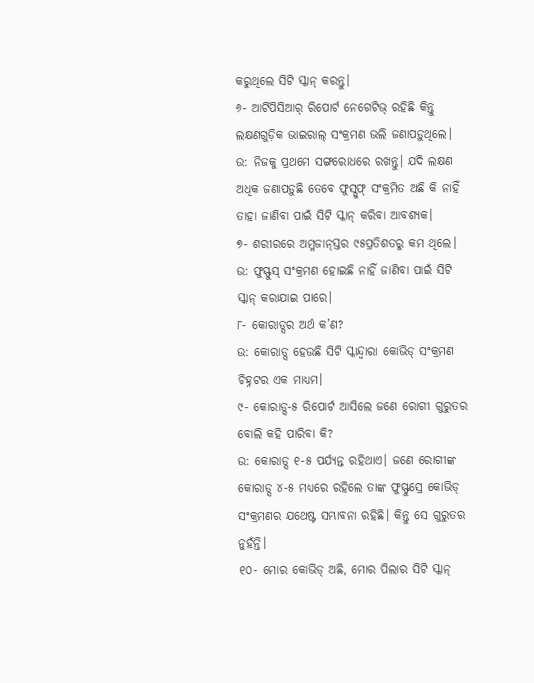କରୁଥିଲେ ସିଟି ସ୍କାନ୍ କରନ୍ତୁ।
୬- ଆର୍ଟିପିସିଆର୍ ରିପୋର୍ଟ ନେଗେଟିଭ୍ ରହିଛି କିନ୍ତୁ ଲକ୍ଷଣଗୁଡ଼ିକ ଭାଇରାଲ୍ ସଂକ୍ରମଣ ଭଲି ଜଣାପଡ଼ୁଥିଲେ।
ଉ: ନିଜକୁ ପ୍ରଥମେ ସଙ୍ଗରୋଧରେ ରଖନ୍ତୁ। ଯଦି ଲକ୍ଷଣ ଅଧିକ ଜଣାପଡ଼ୁଛି ତେବେ ଫୁସ୍ସୁଫ୍ ସଂକ୍ରମିତ ଅଛି କି ନାହିଁ ତାହା ଜାଣିବା ପାଇଁ ସିଟି ସ୍କାନ୍ କରିବା ଆବଶ୍ୟକ।
୭- ଶରୀରରେ ଅମ୍ଳଜାନ୍ସ୍ତର ୯୫ପ୍ରତିଶତରୁ କମ ଥିଲେ।
ଉ: ଫୁସ୍ଫୁସ୍ ସଂକ୍ରମଣ ହୋଇଛି ନାହିଁ ଜାଣିବା ପାଇଁ ସିଟି ସ୍କାନ୍ କରାଯାଇ ପାରେ।
୮- କୋରାଡ୍ସର ଅର୍ଥ କ’ଣ?
ଉ: କୋରାଡ୍ସ ହେଉଛି ସିଟି ସ୍କାନ୍ଦ୍ବାରା କୋଭିଡ୍ ସଂକ୍ରମଣ ଚିହ୍ନଟର ଏକ ମାଧ୍ୟମ।
୯- କୋରାଡ୍ସ-୫ ରିପୋର୍ଟ ଆସିଲେ ଜଣେ ରୋଗୀ ଗୁରୁତର ବୋଲି କହି ପାରିବା କି?
ଉ: କୋରାଡ୍ସ ୧-୫ ପର୍ଯ୍ୟନ୍ତ ରହିଥାଏ। ଜଣେ ରୋଗୀଙ୍କ କୋରାଡ୍ସ ୪-୫ ମଧ୍ୟରେ ରହିଲେ ତାଙ୍କ ଫୁସ୍ଫୁସ୍ରେ କୋଭିଡ୍ ସଂକ୍ରମଣର ଯଥେଷ୍ଟ ସମ୍ଭାବନା ରହିଛି। କିନ୍ତୁ ସେ ଗୁରୁତର ନୁହଁନ୍ତି।
୧୦- ମୋର କୋଭିଡ୍ ଅଛି, ମୋର ପିଲାର ସିଟି ସ୍କାନ୍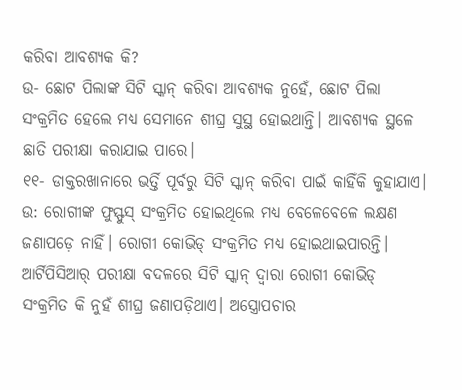କରିବା ଆବଶ୍ୟକ କି?
ଉ- ଛୋଟ ପିଲାଙ୍କ ସିଟି ସ୍କାନ୍ କରିବା ଆବଶ୍ୟକ ନୁହେଁ, ଛୋଟ ପିଲା ସଂକ୍ରମିତ ହେଲେ ମଧ୍ୟ ସେମାନେ ଶୀଘ୍ର ସୁସ୍ଥ ହୋଇଥାନ୍ତି। ଆବଶ୍ୟକ ସ୍ଥଳେ ଛାତି ପରୀକ୍ଷା କରାଯାଇ ପାରେ।
୧୧- ଡାକ୍ତରଖାନାରେ ଭର୍ତ୍ତି ପୂର୍ବରୁ ସିଟି ସ୍କାନ୍ କରିବା ପାଇଁ କାହିଁକି କୁହାଯାଏ।
ଉ: ରୋଗୀଙ୍କ ଫୁସ୍ଫୁସ୍ ସଂକ୍ରମିତ ହୋଇଥିଲେ ମଧ୍ୟ ବେଳେବେଳେ ଲକ୍ଷଣ ଜଣାପଡ଼େ ନାହିଁ। ରୋଗୀ କୋଭିଡ୍ ସଂକ୍ରମିତ ମଧ୍ୟ ହୋଇଥାଇପାରନ୍ତି। ଆର୍ଟିପିସିଆର୍ ପରୀକ୍ଷା ବଦଳରେ ସିଟି ସ୍କାନ୍ ଦ୍ବାରା ରୋଗୀ କୋଭିଡ୍ ସଂକ୍ରମିତ କି ନୁହଁ ଶୀଘ୍ର ଜଣାପଡ଼ିଥାଏ। ଅସ୍ତ୍ରୋପଚାର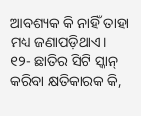ଆବଶ୍ୟକ କି ନାହିଁ ତାହା ମଧ୍ୟ ଜଣାପଡ଼ିଥାଏ।
୧୨- ଛାତିର ସିଟି ସ୍କାନ୍ କରିବା କ୍ଷତିକାରକ କି,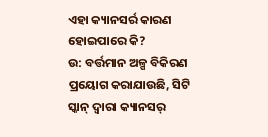ଏହା କ୍ୟାନସର୍ର କାରଣ ହୋଇପାରେ କି?
ଉ: ବର୍ତ୍ତମାନ ଅଳ୍ପ ବିକିରଣ ପ୍ରୟୋଗ କରାଯାଉଛି, ସିଟି ସ୍କାନ୍ ଦ୍ବାରା କ୍ୟାନସର୍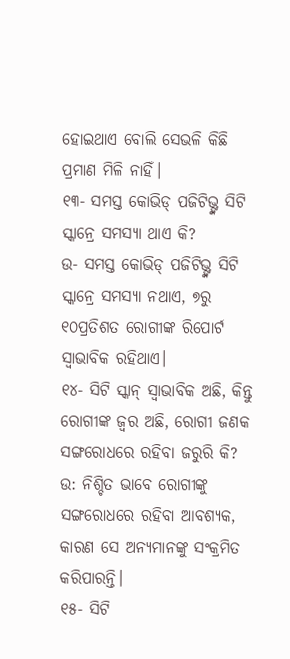ହୋଇଥାଏ ବୋଲି ସେଭଳି କିଛି ପ୍ରମାଣ ମିଳି ନାହିଁ।
୧୩- ସମସ୍ତ କୋଭିଡ୍ ପଜିଟିଭ୍ଙ୍କ ସିଟି ସ୍କାନ୍ରେ ସମସ୍ୟା ଥାଏ କି?
ଉ- ସମସ୍ତ କୋଭିଡ୍ ପଜିଟିଭ୍ଙ୍କ ସିଟି ସ୍କାନ୍ରେ ସମସ୍ୟା ନଥାଏ, ୭ରୁ ୧୦ପ୍ରତିଶତ ରୋଗୀଙ୍କ ରିପୋର୍ଟ ସ୍ବାଭାବିକ ରହିଥାଏ।
୧୪- ସିଟି ସ୍କାନ୍ ସ୍ବାଭାବିକ ଅଛି, କିନ୍ତୁ ରୋଗୀଙ୍କ ଜ୍ବର ଅଛି, ରୋଗୀ ଜଣକ ସଙ୍ଗରୋଧରେ ରହିବା ଜରୁରି କି?
ଉ: ନିଶ୍ଚିତ ଭାବେ ରୋଗୀଙ୍କୁ ସଙ୍ଗରୋଧରେ ରହିବା ଆବଶ୍ୟକ, କାରଣ ସେ ଅନ୍ୟମାନଙ୍କୁ ସଂକ୍ରମିତ କରିପାରନ୍ତି।
୧୫- ସିଟି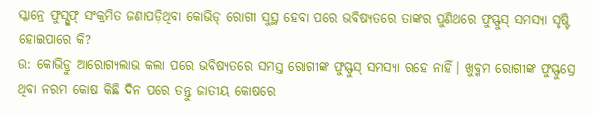ସ୍କାନ୍ରେ ଫୁସ୍ସୁଫ୍ ସଂକ୍ରମିତ ଜଣାପଡ଼ିଥିବା କୋଭିଡ୍ ରୋଗୀ ସୁସ୍ଥ ହେବା ପରେ ଭବିଷ୍ୟତରେ ତାଙ୍କର ପୁଣିଥରେ ଫୁସ୍ଫୁସ୍ ସମସ୍ୟା ସୃଷ୍ଟି ହୋଇପାରେ କି?
ଉ: କୋଭିଡ୍ରୁ ଆରୋଗ୍ୟଲାଭ କଲା ପରେ ଭବିଷ୍ୟତରେ ସମସ୍ତ ରୋଗୀଙ୍କ ଫୁସ୍ଫୁସ୍ ସମସ୍ୟା ରହେ ନାହିଁ। ଖୁବ୍କମ ରୋଗୀଙ୍କ ଫୁସ୍ଫୁସ୍ରେ ଥିବା ନରମ କୋଷ କିଛି ଦିନ ପରେ ତନ୍ତୁ ଜାତୀୟ କୋଷରେ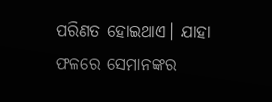ପରିଣତ ହୋଇଥାଏ। ଯାହା ଫଳରେ ସେମାନଙ୍କର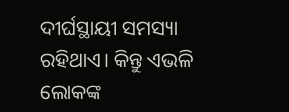ଦୀର୍ଘସ୍ଥାୟୀ ସମସ୍ୟା ରହିଥାଏ। କିନ୍ତୁ ଏଭଳି ଲୋକଙ୍କ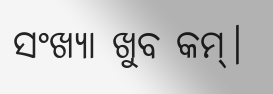ସଂଖ୍ୟା ଖୁବ କମ୍।